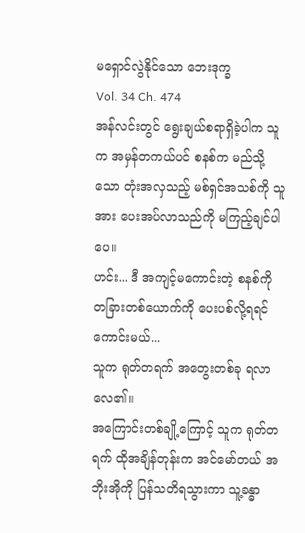မရှောင်လွဲနိုင်သော ဘေးဒုက္ခ
Vol. 34 Ch. 474
အန်လင်းတွင် ရွေးချယ်စရာရှိခဲ့ပါက သူက အမှန်တကယ်ပင် စနစ်က မည်သို့သော တုံးအလှသည့် မစ်ရှင်အသစ်ကို သူအား ပေးအပ်လာသည်ကို မကြည့်ချင်ပါပေ။
ဟင်း... ဒီ အကျင့်မကောင်းတဲ့ စနစ်ကို တခြားတစ်ယောက်ကို ပေးပစ်လို့ရရင် ကောင်းမယ်...
သူက ရုတ်တရက် အတွေးတစ်ခု ရလာလေ၏။
အကြောင်းတစ်ချို့ကြောင့် သူက ရုတ်တရက် ထိုအချိန်တုန်းက အင်မော်တယ် အဘိုးအိုကို ပြန်သတိရသွားကာ သူ့ခန္ဓာ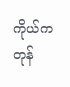ကိုယ်က တုန်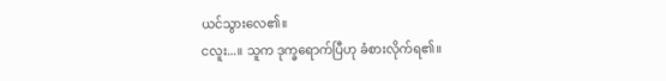ယင်သွားလေ၏။
ငလူး...။ သူက ဒုက္ခရောက်ပြီဟု ခံစားလိုက်ရ၏။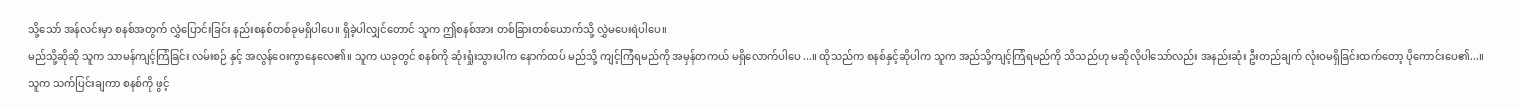သို့သော် အန်လင်းမှာ စနစ်အတွက် လွှဲပြောင်းခြင်း နည်းစနစ်တစ်ခုမရှိပါပေ။ ရှိခဲ့ပါလျှင်တောင် သူက ဤစနစ်အား တစ်ခြားတစ်ယောက်သို့ လွှဲမပေးရဲပါပေ။
မည်သို့ဆိုဆို သူက သာမန်ကျင့်ကြံခြင်း လမ်းစဉ် နှင့် အလွန်ဝေးကွာနေလေ၏။ သူက ယခုတွင် စနစ်ကို ဆုံးရှုံးသွားပါက နောက်ထပ် မည်သို့ ကျင့်ကြံရမည်ကို အမှန်တကယ် မရှိလောက်ပါပေ...။ ထိုသည်က စနစ်နှင့်ဆိုပါက သူက အည်သို့ကျင့်ကြံရမည်ကို သိသည်ဟု မဆိုလိုပါသော်လည်း အနည်းဆုံး ဦးတည်ချက် လုံးဝမရှိခြင်းထက်တော့ ပိုကောင်းပေ၏...။
သူက သက်ပြင်းချကာ စနစ်ကို ဖွင့်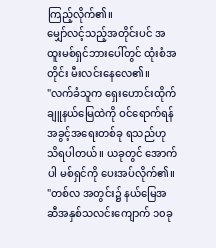ကြည့်လိုက်၏။
မျှော်လင့်သည့်အတိုင်းပင် အထူးမစ်ရှင်ဘားပေါ်တွင် ထုံးစံအတိုင်း မီးလင်းနေလေ၏။
"လက်ခံသူက ရှေးဟောင်းထိုက်ချူနယ်မြေထဲကို ဝင်ရောက်ရန် အခွင့်အရေးတစ်ခု ရသည်ဟု သိရပါတယ်။ ယခုတွင် အောက်ပါ မစ်ရှင်ကို ပေးအပ်လိုက်၏။
"တစ်လ အတွင်း၌ နယ်မြေအဆီအနှစ်သလင်းကျောက် ၁၀ခု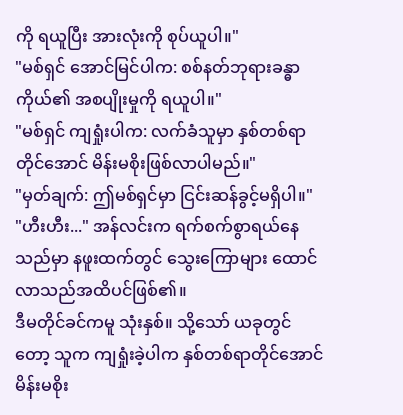ကို ရယူပြီး အားလုံးကို စုပ်ယူပါ။"
"မစ်ရှင် အောင်မြင်ပါက: စစ်နတ်ဘုရားခန္ဓာကိုယ်၏ အစပျိုးမှုကို ရယူပါ။"
"မစ်ရှင် ကျရှုံးပါက: လက်ခံသူမှာ နှစ်တစ်ရာတိုင်အောင် မိန်းမစိုးဖြစ်လာပါမည်။"
"မှတ်ချက်: ဤမစ်ရှင်မှာ ငြင်းဆန်ခွင့်မရှိပါ။"
"ဟီးဟီး..." အန်လင်းက ရက်စက်စွာရယ်နေသည်မှာ နဖူးထက်တွင် သွေးကြောများ ထောင်လာသည်အထိပင်ဖြစ်၏။
ဒီမတိုင်ခင်ကမူ သုံးနှစ်။ သို့သော် ယခုတွင်တော့ သူက ကျရှုံးခဲ့ပါက နှစ်တစ်ရာတိုင်အောင် မိန်းမစိုး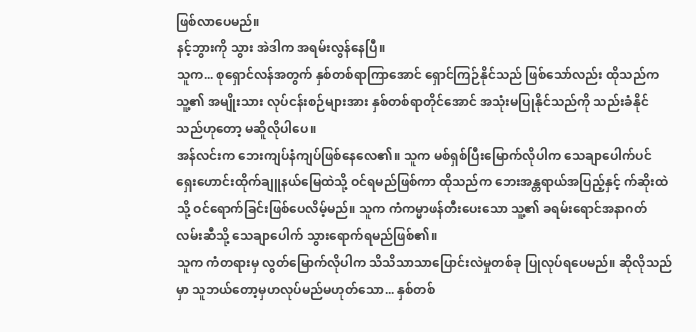ဖြစ်လာပေမည်။
နင့်ဘွားကို သွား အဲဒါက အရမ်းလွန်နေပြီ။
သူက... စုရှောင်လန်အတွက် နှစ်တစ်ရာကြာအောင် ရှောင်ကြဉ်နိုင်သည် ဖြစ်သော်လည်း ထိုသည်က သူ့၏ အမျိုးသား လုပ်ငန်းစဉ်များအား နှစ်တစ်ရာတိုင်အောင် အသုံးမပြုနိုင်သည်ကို သည်းခံနိုင်သည်ဟုတော့ မဆိူလိုပါပေ။
အန်လင်းက ဘေးကျပ်နံကျပ်ဖြစ်နေလေ၏။ သူက မစ်ရှစ်ပြီးမြောက်လိုပါက သေချာပေါက်ပင် ရှေးဟောင်းထိုက်ချူနယ်မြေထဲသို့ ဝင်ရမည်ဖြစ်ကာ ထိုသည်က ဘေးအန္တရာယ်အပြည့်နှင့် က်ဆိုးထဲသို့ ဝင်ရောက်ခြင်းဖြစ်ပေလိမ့်မည်။ သူက ကံကမ္မာဖန်တီးပေးသော သူ့၏ ခရမ်းရောင်အနာဂတ်လမ်းဆီသို့ သေချာပေါက် သွားရောက်ရမည်ဖြစ်၏။
သူက ကံတရားမှ လွတ်မြောက်လိုပါက သိသိသာသာပြောင်းလဲမှုတစ်ခု ပြုလုပ်ရပေမည်။ ဆိုလိုသည်မှာ သူဘယ်တော့မှဟလုပ်မည်မဟုတ်သော... နှစ်တစ်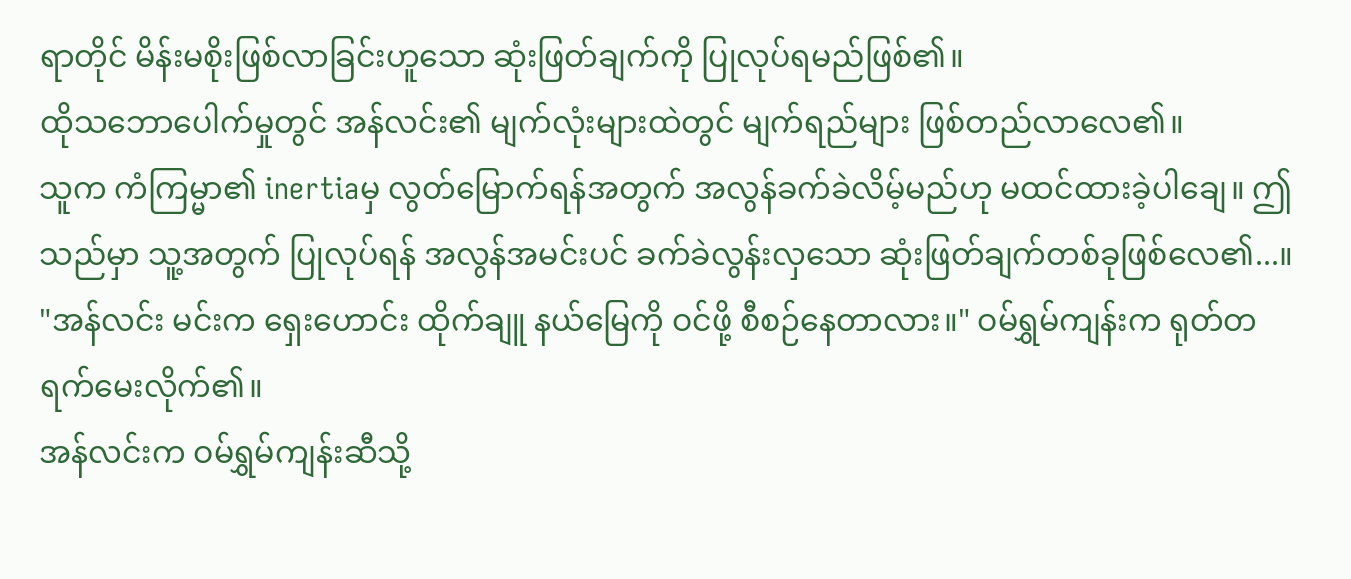ရာတိုင် မိန်းမစိုးဖြစ်လာခြင်းဟူသော ဆုံးဖြတ်ချက်ကို ပြုလုပ်ရမည်ဖြစ်၏။
ထိုသဘောပေါက်မှုတွင် အန်လင်း၏ မျက်လုံးများထဲတွင် မျက်ရည်များ ဖြစ်တည်လာလေ၏။
သူက ကံကြမ္မာ၏ inertiaမှ လွတ်မြောက်ရန်အတွက် အလွန်ခက်ခဲလိမ့်မည်ဟု မထင်ထားခဲ့ပါချေ။ ဤသည်မှာ သူ့အတွက် ပြုလုပ်ရန် အလွန်အမင်းပင် ခက်ခဲလွန်းလှသော ဆုံးဖြတ်ချက်တစ်ခုဖြစ်လေ၏...။
"အန်လင်း မင်းက ရှေးဟောင်း ထိုက်ချူ နယ်မြေကို ဝင်ဖို့ စီစဉ်နေတာလား။" ဝမ်ရွှမ်ကျန်းက ရုတ်တရက်မေးလိုက်၏။
အန်လင်းက ဝမ်ရွှမ်ကျန်းဆီသို့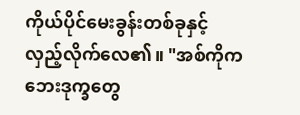ကိုယ်ပိုင်မေးခွန်းတစ်ခုနှင့် လှည့်လိုက်လေ၏။ "အစ်ကိုက ဘေးဒုက္ခတွေ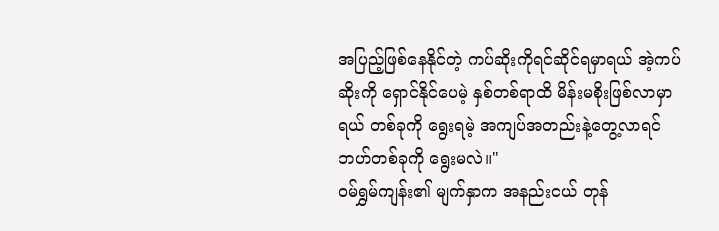အပြည့်ဖြစ်နေနိုင်တဲ့ ကပ်ဆိုးကိုရင်ဆိုင်ရမှာရယ် အဲ့ကပ်ဆိုးကို ရှောင်နိုင်ပေမဲ့ နှစ်တစ်ရာထိ မိန်းမစိုးဖြစ်လာမှာရယ် တစ်ခုကို ရွေးရမဲ့ အကျပ်အတည်းနဲ့တွေ့လာရင် ဘဟ်တစ်ခုကို ရွေးမလဲ။"
ဝမ်ရွှမ်ကျန်း၏ မျက်နှာက အနည်းငယ် တုန်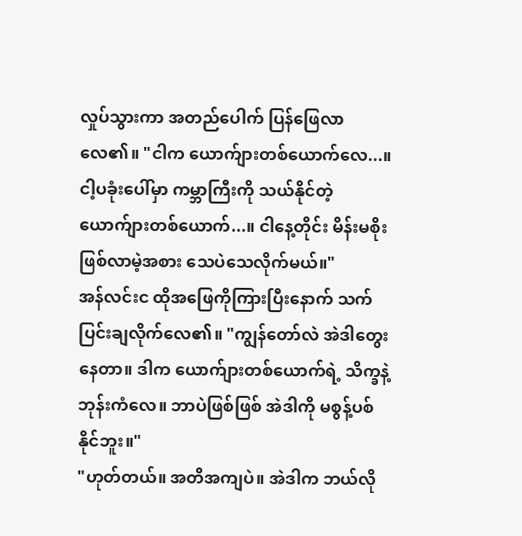လှုပ်သွားကာ အတည်ပေါက် ပြန်ဖြေလာလေ၏။ "ငါက ယောက်ျားတစ်ယောက်လေ...။ ငါ့ပခုံးပေါ်မှာ ကမ္ဘာကြီးကို သယ်နိုင်တဲ့ ယောက်ျားတစ်ယောက်...။ ငါနေ့တိုင်း မိန်းမစိုးဖြစ်လာမဲ့အစား သေပဲသေလိုက်မယ်။"
အန်လင်းင ထိုအဖြေကိုကြားပြီးနောက် သက်ပြင်းချလိုက်လေ၏။ "ကျွန်တော်လဲ အဲဒါတွေးနေတာ။ ဒါက ယောက်ျားတစ်ယောက်ရဲ့ သိက္ခနဲ့ ဘုန်းကံလေ။ ဘာပဲဖြစ်ဖြစ် အဲဒါကို မစွန့်ပစ်နိုင်ဘူး။"
"ဟုတ်တယ်။ အတိအကျပဲ။ အဲဒါက ဘယ်လို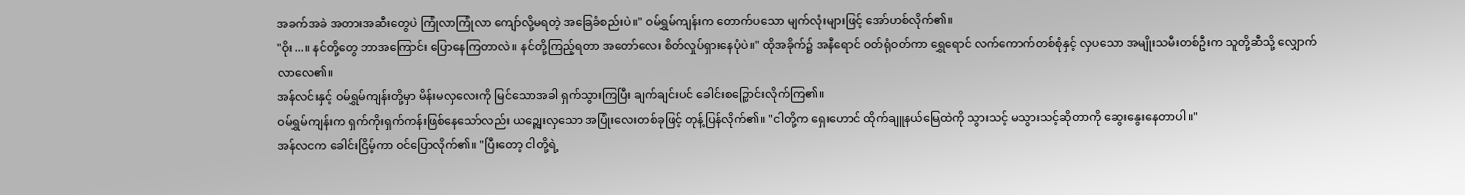အခက်အခဲ အတားအဆီးတွေပဲ ကြုံလာကြုံလာ ကျော်လို့မရတဲ့ အခြေခံစည်းပဲ။" ဝမ်ရွှမ်ကျန်းက တောက်ပသော မျက်လုံးများဖြင့် အော်ဟစ်လိုက်၏။
"ဝိုး...။ နင်တို့တွေ ဘာအကြောင်း ပြောနေကြတာလဲ။ နင်တို့ကြည့်ရတာ အတော်လေး စိတ်လှုပ်ရှားနေပုံပဲ။" ထိုအခိုက်၌ အနီရောင် ဝတ်ရုံဝတ်ကာ ရွှေရောင် လက်ကောက်တစ်စုံနှင့် လှပသော အမျိုးသမီးတစ်ဦးက သူတို့ဆီသို့ လျှောက်လာလေ၏။
အန်လင်းနှင့် ဝမ်ရွှမ်ကျန်းတို့မှာ မိန်းမလှလေးကို မြင်သောအခါ ရှက်သွားကြပြီး ချက်ချင်းပင် ခေါင်းစဉ္ပြောင်းလိုက်ကြ၏။
ဝမ်ရွှမ်ကျန်းက ရှက်ကိုးရှက်ကန်းဖြစ်နေသော်လည်း ယဉ္ကျေးလှသော အပြုံးလေးတစ်ခုဖြင့် တုန့်ပြန်လိုက်၏။ "ငါတို့က ရှေးဟောင် ထိုက်ချူနယ်မြေထဲကို သွားသင့် မသွားသင့်ဆိုတာကို ဆွေးနွေးနေတာပါ။"
အန်လငက ခေါင်းငြိမ့်ကာ ဝင်ပြောလိုက်၏။ "ပြီးတော့ ငါတို့ရဲ့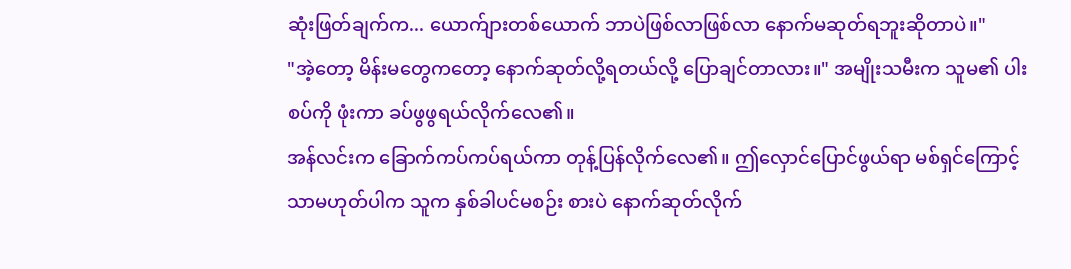ဆုံးဖြတ်ချက်က... ယောက်ျားတစ်ယောက် ဘာပဲဖြစ်လာဖြစ်လာ နောက်မဆုတ်ရဘူးဆိုတာပဲ။"
"အဲ့တော့ မိန်းမတွေကတော့ နောက်ဆုတ်လို့ရတယ်လို့ ပြောချင်တာလား။" အမျိုးသမီးက သူမ၏ ပါးစပ်ကို ဖုံးကာ ခပ်ဖွဖွရယ်လိုက်လေ၏။
အန်လင်းက ခြောက်ကပ်ကပ်ရယ်ကာ တုန့်ပြန်လိုက်လေ၏။ ဤလှောင်ပြောင်ဖွယ်ရာ မစ်ရှင်ကြောင့်သာမဟုတ်ပါက သူက နှစ်ခါပင်မစဉ်း စားပဲ နောက်ဆုတ်လိုက်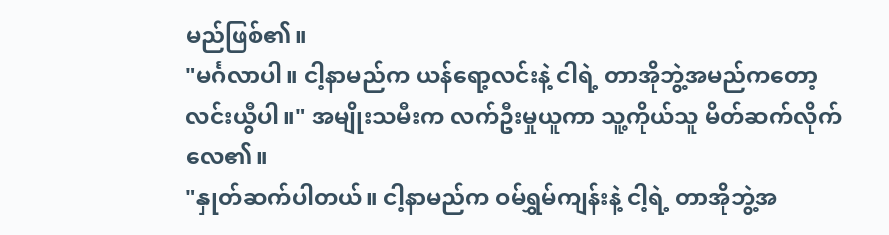မည်ဖြစ်၏။
"မင်္ဂလာပါ။ ငါ့နာမည်က ယန်ရော့လင်းနဲ့ ငါရဲ့ တာအိုဘွဲ့အမည်ကတော့ လင်းယွီပါ။" အမျိုးသမီးက လက်ဦးမှုယူကာ သူ့ကိုယ်သူ မိတ်ဆက်လိုက်လေ၏။
"နှုတ်ဆက်ပါတယ်။ ငါ့နာမည်က ဝမ်ရွှမ်ကျန်းနဲ့ ငါ့ရဲ့ တာအိုဘွဲ့အ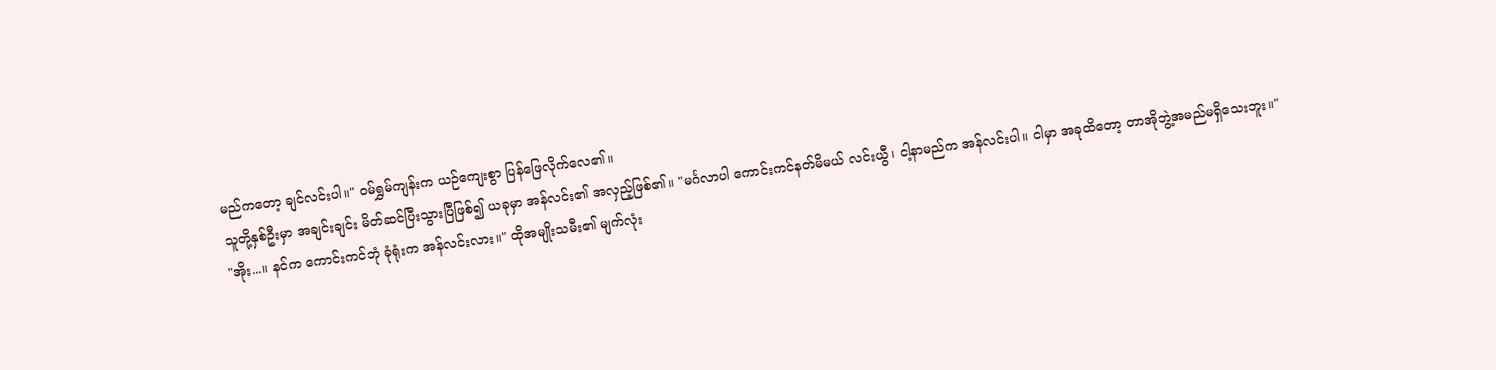မည်ကတော့ ချင်လင်းပါ။" ဝမ်ရွှမ်ကျန်းက ယဉ်ကျေးစွာ ပြန်ဖြေလိုက်လေ၏။
သူတို့နှစ်ဦးမှာ အချင်းချင်း မိတ်ဆင်ပြီးသွားပြီဖြစ်၍ ယခုမှာ အန်လင်း၏ အလှည့်ဖြစ်၏။ "မင်္ဂလာပါ ကောင်းကင်နတ်မိမယ် လင်းယွီ၊ ငါ့နာမည်က အန်လင်းပါ။ ငါမှာ အခုထိတော့ တာအိုဘွဲ့အမည်မရှိသေးဘူး။"
"အိုး...။ နင်က ကောင်းကင်ဘုံ ခုံရုံးက အန်လင်းလား။" ထိုအမျိုးသမီး၏ မျက်လုံး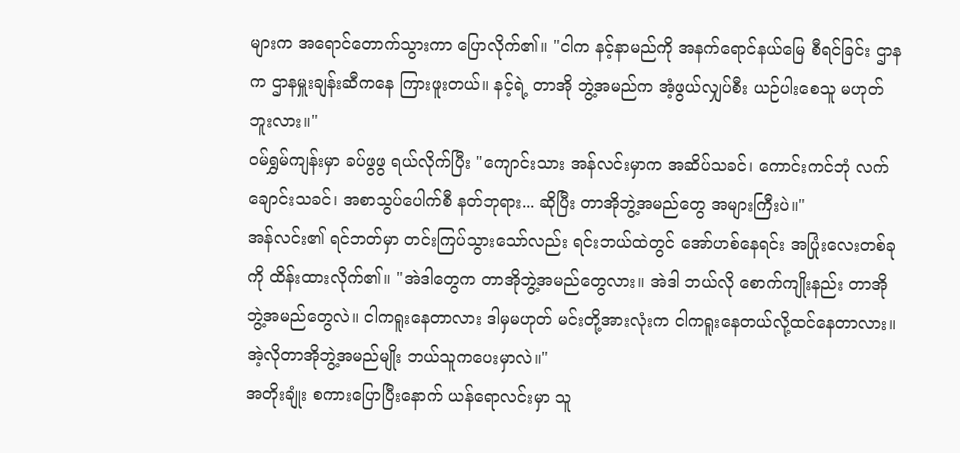များက အရောင်တောက်သွားကာ ပြောလိုက်၏။ "ငါက နင့်နာမည်ကို အနက်ရောင်နယ်မြေ စီရင်ခြင်း ဌာနက ဌာနမှူးချန်းဆီကနေ ကြားဖူးတယ်။ နင့်ရဲ့ တာအို ဘွဲ့အမည်က အံ့ဖွယ်လျှပ်စီး ယဉ်ပါးစေသူ မဟုတ်ဘူးလား။"
ဝမ်ရွှမ်ကျန်းမှာ ခပ်ဖွဖွ ရယ်လိုက်ပြီး "ကျောင်းသား အန်လင်းမှာက အဆိပ်သခင်၊ ကောင်းကင်ဘုံ လက်ချောင်းသခင်၊ အစာသွပ်ပေါက်စီ နတ်ဘုရား... ဆိုပြီး တာအိုဘွဲ့အမည်တွေ အများကြီးပဲ။"
အန်လင်း၏ ရင်ဘတ်မှာ တင်းကြပ်သွားသော်လည်း ရင်းဘယ်ထဲတွင် အော်ဟစ်နေရင်း အပြုံးလေးတစ်ခုကို ထိန်းထားလိုက်၏။ "အဲဒါတွေက တာအိုဘွဲ့အမည်တွေလား။ အဲဒါ ဘယ်လို စောက်ကျိုးနည်း တာအိုဘွဲ့အမည်တွေလဲ။ ငါကရူးနေတာလား ဒါမှမဟုတ် မင်းတို့အားလုံးက ငါကရူးနေတယ်လို့ထင်နေတာလား။ အဲ့လိုတာအိုဘွဲ့အမည်မျိုး ဘယ်သူကပေးမှာလဲ။"
အတိုးချုံး စကားပြောပြီးနောက် ယန်ရောလင်းမှာ သူ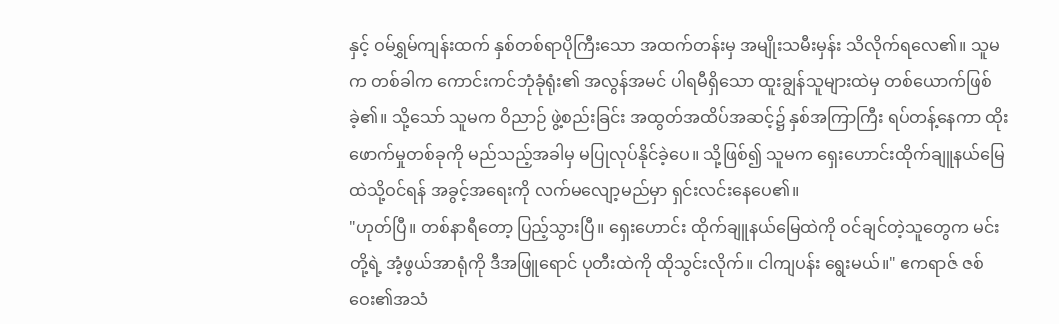နှင့် ဝမ်ရွှမ်ကျန်းထက် နှစ်တစ်ရာပိုကြီးသော အထက်တန်းမှ အမျိုးသမီးမှန်း သိလိုက်ရလေ၏။ သူမက တစ်ခါက ကောင်းကင်ဘုံခုံရုံး၏ အလွန်အမင် ပါရမီရှိသော ထူးချွန်သူများထဲမှ တစ်ယောက်ဖြစ်ခဲ့၏။ သို့သော် သူမက ဝိညာဉ် ဖွဲ့စည်းခြင်း အထွတ်အထိပ်အဆင့်၌ နှစ်အကြာကြီး ရပ်တန့်နေကာ ထိုးဖောက်မှုတစ်ခုကို မည်သည့်အခါမှ မပြုလုပ်နိုင်ခဲ့ပေ။ သို့ဖြစ်၍ သူမက ရှေးဟောင်းထိုက်ချူနယ်မြေထဲသို့ဝင်ရန် အခွင့်အရေးကို လက်မလျော့မည်မှာ ရှင်းလင်းနေပေ၏။
"ဟုတ်ပြီ။ တစ်နာရီတော့ ပြည့်သွားပြီ။ ရှေးဟောင်း ထိုက်ချူနယ်မြေထဲကို ဝင်ချင်တဲ့သူတွေက မင်းတို့ရဲ့ အံ့ဖွယ်အာရုံကို ဒီအဖြူရောင် ပုတီးထဲကို ထိုသွင်းလိုက်။ ငါကျပန်း ရွေးမယ်။" ဧကရာဇ် ဇစ်ဝေး၏အသံ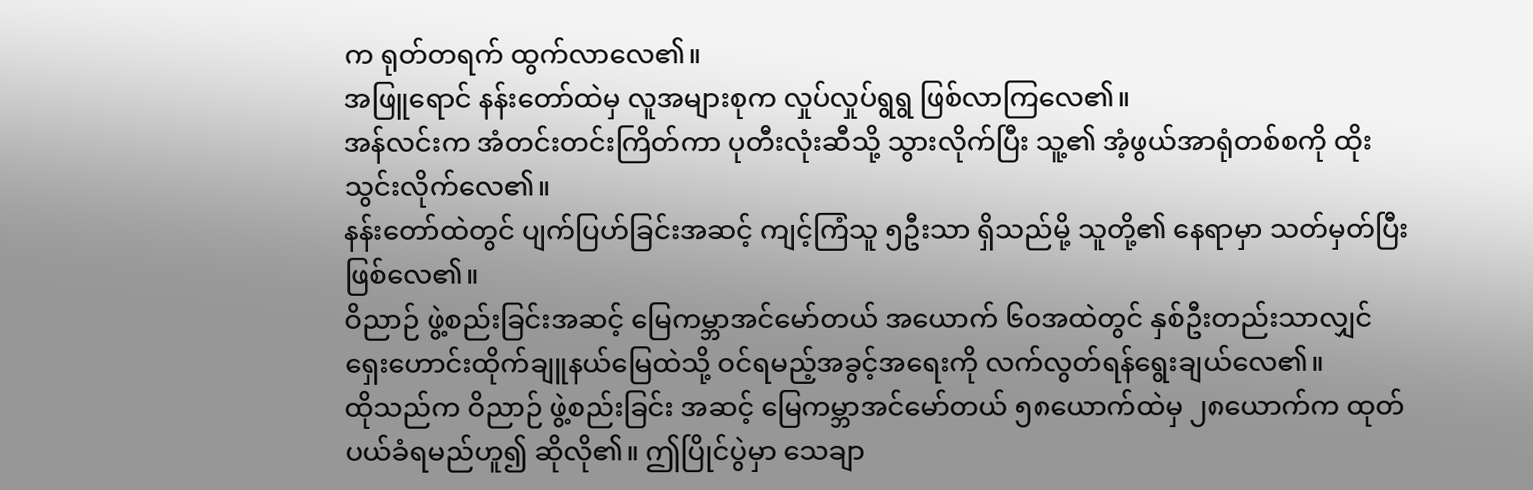က ရုတ်တရက် ထွက်လာလေ၏။
အဖြူရောင် နန်းတော်ထဲမှ လူအများစုက လှုပ်လှုပ်ရွရွ ဖြစ်လာကြလေ၏။
အန်လင်းက အံတင်းတင်းကြိတ်ကာ ပုတီးလုံးဆီသို့ သွားလိုက်ပြီး သူ့၏ အံ့ဖွယ်အာရုံတစ်စကို ထိုးသွင်းလိုက်လေ၏။
နန်းတော်ထဲတွင် ပျက်ပြဟ်ခြင်းအဆင့် ကျင့်ကြံသူ ၅ဦးသာ ရှိသည်မို့ သူတို့၏ နေရာမှာ သတ်မှတ်ပြီး ဖြစ်လေ၏။
ဝိညာဉ် ဖွဲ့စည်းခြင်းအဆင့် မြေကမ္ဘာအင်မော်တယ် အယောက် ၆၀အထဲတွင် နှစ်ဦးတည်းသာလျှင် ရှေးဟောင်းထိုက်ချူနယ်မြေထဲသို့ ဝင်ရမည့်အခွင့်အရေးကို လက်လွတ်ရန်ရွေးချယ်လေ၏။
ထိုသည်က ဝိညာဉ် ဖွဲ့စည်းခြင်း အဆင့် မြေကမ္ဘာအင်မော်တယ် ၅၈ယောက်ထဲမှ ၂၈ယောက်က ထုတ်ပယ်ခံရမည်ဟူ၍ ဆိုလို၏။ ဤပြိုင်ပွဲမှာ သေချာ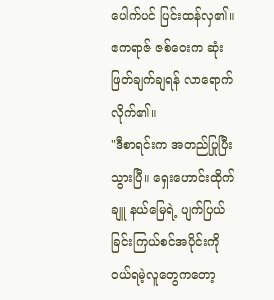ပေါက်ပင် ပြင်းထန်လှ၏။
ဧကရာဇ် ဇစ်ဝေးက ဆုံးဖြတ်ချက်ချရန် လာရောက်လိုက်၏။
"ဒီစာရင်းက အတည်ပြုပြီးသွားပြီ။ ရှေးဟောင်းထိုက်ချူ နယ်မြေရဲ့ ပျက်ပြယ်ခြင်းကြယ်စင်အပိုင်းကို ဝယ်ရမဲ့လူတွေကတော့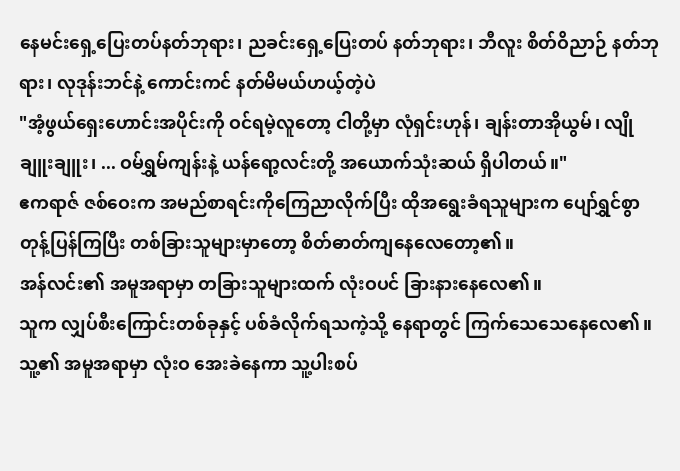နေမင်းရှေ့ပြေးတပ်နတ်ဘုရား၊ ညခင်းရှေ့ပြေးတပ် နတ်ဘုရား၊ ဘီလူး စိတ်ဝိညာဉ် နတ်ဘုရား၊ လုဒုန်းဘင်နဲ့ ကောင်းကင် နတ်မိမယ်ဟယ့်တဲ့ပဲ
"အံ့ဖွယ်ရှေးဟောင်းအပိုင်းကို ဝင်ရမဲ့လူတော့ ငါတို့မှာ လုံရှင်းဟုန်၊ ချန်းတာအိုယွမ်၊ လျိုချူးချူး၊ ... ဝမ်ရွှမ်ကျန်းနဲ့ ယန်ရော့လင်းတို့ အယောက်သုံးဆယ် ရှိပါတယ်။"
ဧကရာဇ် ဇစ်ဝေးက အမည်စာရင်းကိုကြေညာလိုက်ပြီး ထိုအရွေးခံရသူများက ပျော်ရွှင်စွာ တုန့်ပြန်ကြပြီး တစ်ခြားသူများမှာတော့ စိတ်ဓာတ်ကျနေလေတော့၏။
အန်လင်း၏ အမူအရာမှာ တခြားသူများထက် လုံးဝပင် ခြားနားနေလေ၏။
သူက လျှပ်စီးကြောင်းတစ်ခုနှင့် ပစ်ခံလိုက်ရသကဲ့သို့ နေရာတွင် ကြက်သေသေနေလေ၏။ သူ့၏ အမူအရာမှာ လုံးဝ အေးခဲနေကာ သူ့ပါးစပ်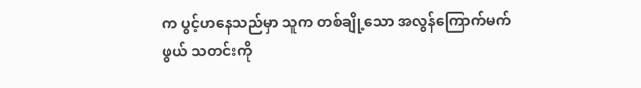က ပွင့်ဟနေသည်မှာ သူက တစ်ချို့သော အလွန်ကြောက်မက်ဖွယ် သတင်းကို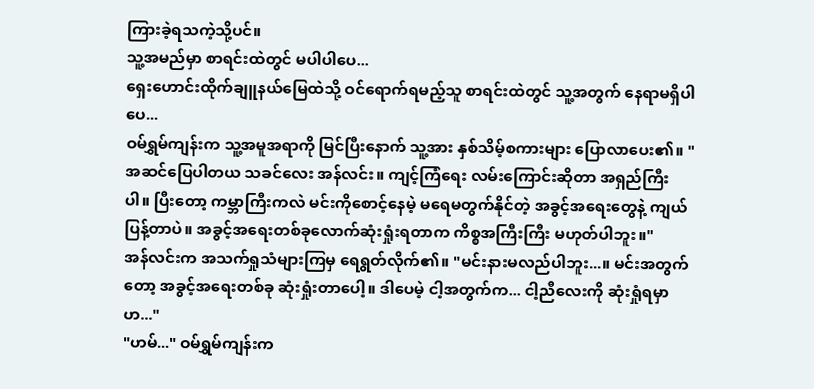ကြားခဲ့ရသကဲ့သို့ပင်။
သူ့အမည်မှာ စာရင်းထဲတွင် မပါပါပေ...
ရှေးဟောင်းထိုက်ချူနယ်မြေထဲသို့ ဝင်ရောက်ရမည့်သူ စာရင်းထဲတွင် သူ့အတွက် နေရာမရှိပါပေ...
ဝမ်ရွှမ်ကျန်းက သူ့အမူအရာကို မြင်ပြီးနောက် သူ့အား နှစ်သိမ့်စကားများ ပြောလာပေး၏။ "အဆင်ပြေပါတယ သခင်လေး အန်လင်း။ ကျင့်ကြံရေး လမ်းကြောင်းဆိုတာ အရှည်ကြီးပါ။ ပြီးတော့ ကမ္ဘာကြီးကလဲ မင်းကိုစောင့်နေမဲ့ မရေမတွက်နိုင်တဲ့ အခွင့်အရေးတွေနဲ့ ကျယ်ပြန့်တာပဲ။ အခွင့်အရေးတစ်ခုလောက်ဆုံးရှုံးရတာက ကိစ္စအကြီးကြီး မဟုတ်ပါဘူး။"
အန်လင်းက အသက်ရှုသံများကြမှ ရေရွတ်လိုက်၏။ "မင်းနားမလည်ပါဘူး...။ မင်းအတွက်တော့ အခွင့်အရေးတစ်ခု ဆုံးရှုံးတာပေါ့။ ဒါပေမဲ့ ငါ့အတွက်က... ငါ့ညီလေးကို ဆုံးရှုံရမှာဟ..."
"ဟမ်..." ဝမ်ရွှမ်ကျန်းက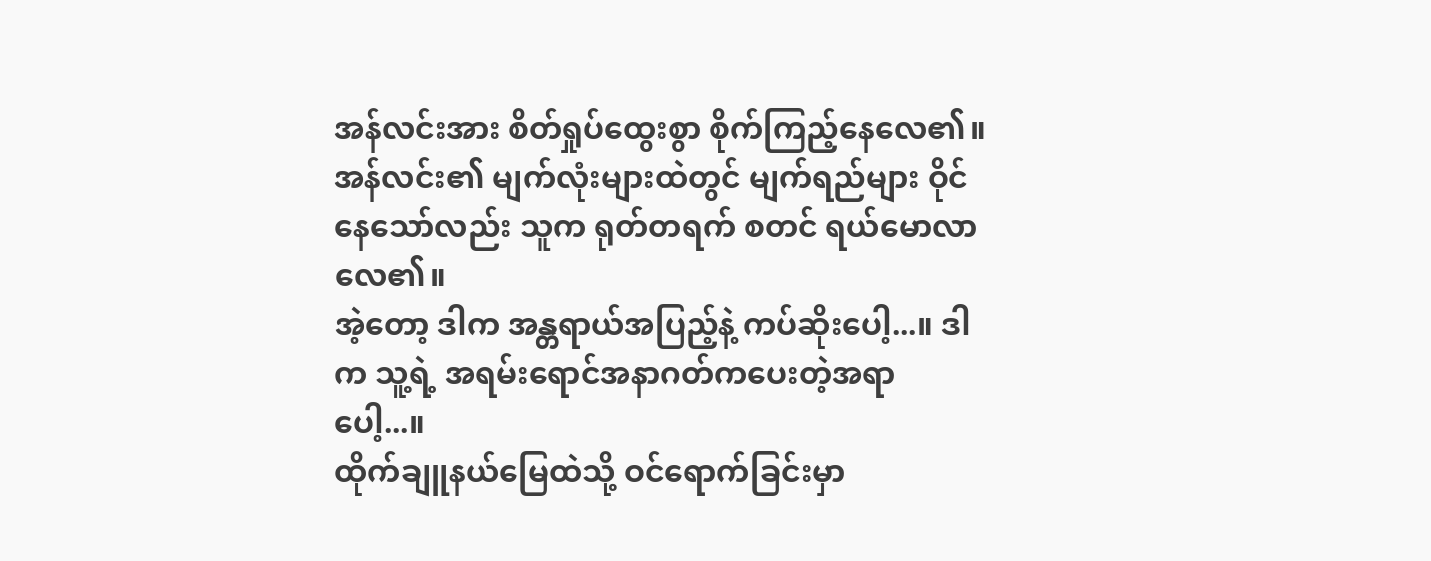အန်လင်းအား စိတ်ရှုပ်ထွေးစွာ စိုက်ကြည့်နေလေ၏။
အန်လင်း၏ မျက်လုံးများထဲတွင် မျက်ရည်များ ဝိုင်နေသော်လည်း သူက ရုတ်တရက် စတင် ရယ်မောလာလေ၏။
အဲ့တော့ ဒါက အန္တရာယ်အပြည့်နဲ့ ကပ်ဆိုးပေါ့...။ ဒါက သူ့ရဲ့ အရမ်းရောင်အနာဂတ်ကပေးတဲ့အရာပေါ့...။
ထိုက်ချူနယ်မြေထဲသို့ ဝင်ရောက်ခြင်းမှာ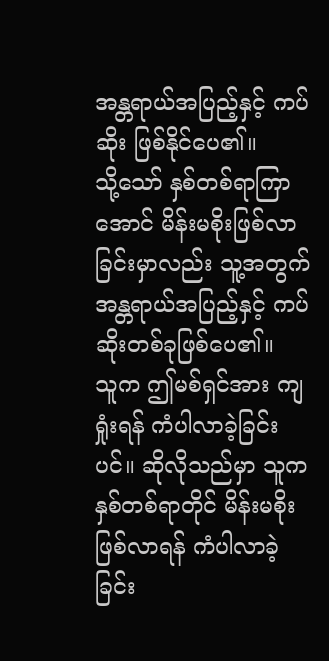အန္တရာယ်အပြည့်နှင့် ကပ်ဆိုး ဖြစ်နိုင်ပေ၏။
သို့သော် နှစ်တစ်ရာကြာအောင် မိန်းမစိုးဖြစ်လာခြင်းမှာလည်း သူ့အတွက် အန္တရာယ်အပြည့်နှင့် ကပ်ဆိုးတစ်ခုဖြစ်ပေ၏။
သူက ဤမစ်ရှင်အား ကျရှုံးရန် ကံပါလာခဲ့ခြင်းပင်။ ဆိုလိုသည်မှာ သူက နှစ်တစ်ရာတိုင် မိန်းမစိုးဖြစ်လာရန် ကံပါလာခဲ့ခြင်း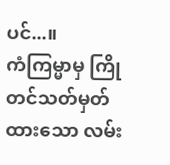ပင်...။
ကံကြမ္မာမှ ကြိုတင်သတ်မှတ်ထားသော လမ်း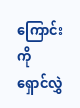ကြောင်းကို ရှောင်လွှဲ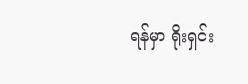ရန်မှာ ရိုးရှင်း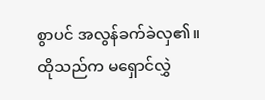စွာပင် အလွန်ခက်ခဲလှ၏။
ထိုသည်က မရှောင်လွှဲ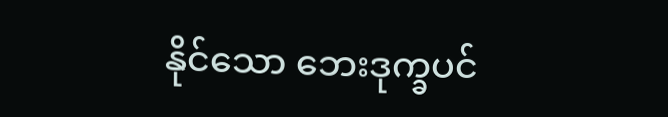နိုင်သော ဘေးဒုက္ခပင်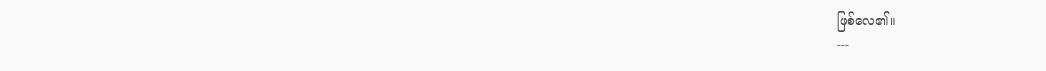ဖြစ်လေ၏။
---